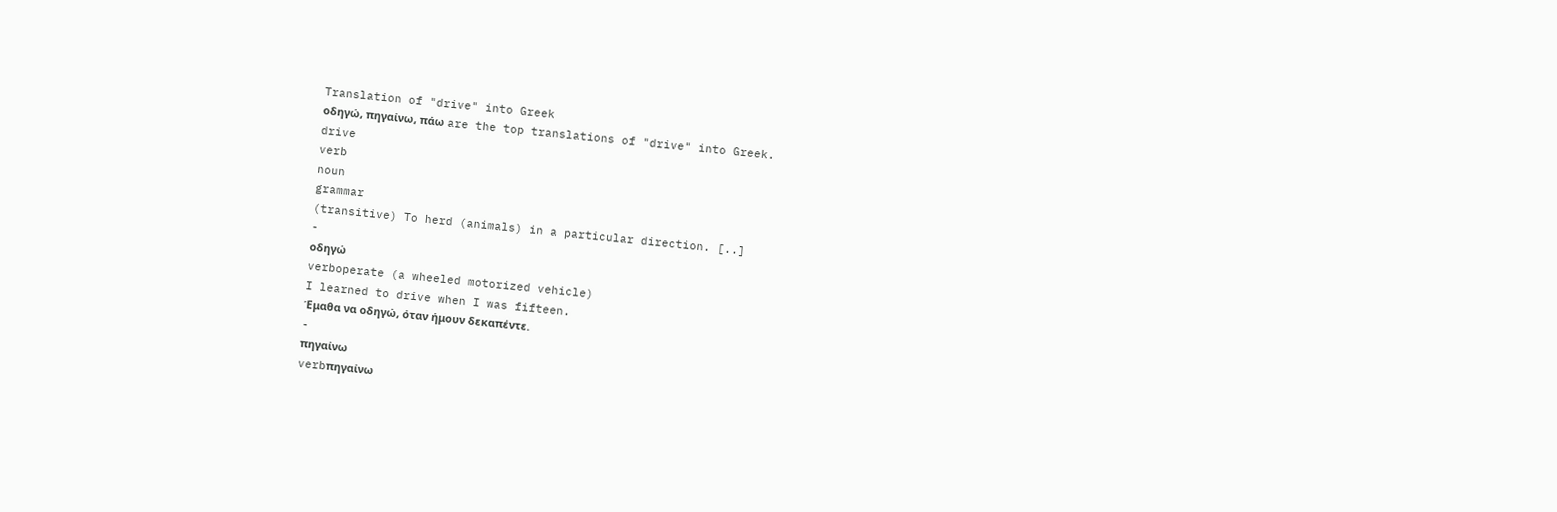Translation of "drive" into Greek
οδηγώ, πηγαίνω, πάω are the top translations of "drive" into Greek.
drive
verb
noun
grammar
(transitive) To herd (animals) in a particular direction. [..]
-
οδηγώ
verboperate (a wheeled motorized vehicle)
I learned to drive when I was fifteen.
Έμαθα να οδηγώ, όταν ήμουν δεκαπέντε.
-
πηγαίνω
verbπηγαίνω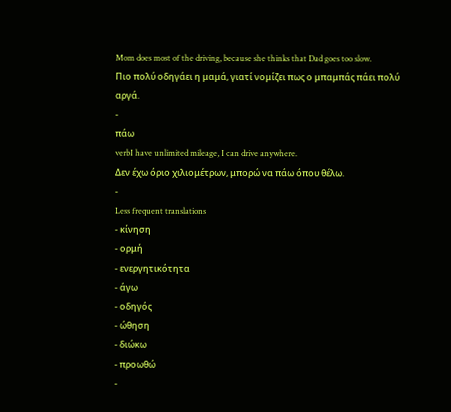Mom does most of the driving, because she thinks that Dad goes too slow.
Πιο πολύ οδηγάει η μαμά, γιατί νομίζει πως ο μπαμπάς πάει πολύ αργά.
-
πάω
verbI have unlimited mileage, I can drive anywhere.
Δεν έχω όριο χιλιομέτρων, μπορώ να πάω όπου θέλω.
-
Less frequent translations
- κίνηση
- ορμή
- ενεργητικότητα
- άγω
- οδηγός
- ώθηση
- διώκω
- προωθώ
-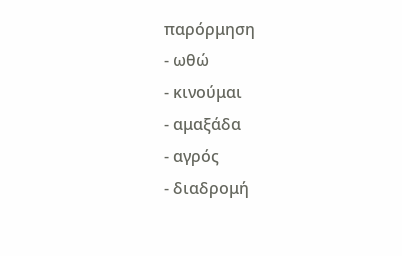παρόρμηση
- ωθώ
- κινούμαι
- αμαξάδα
- αγρός
- διαδρομή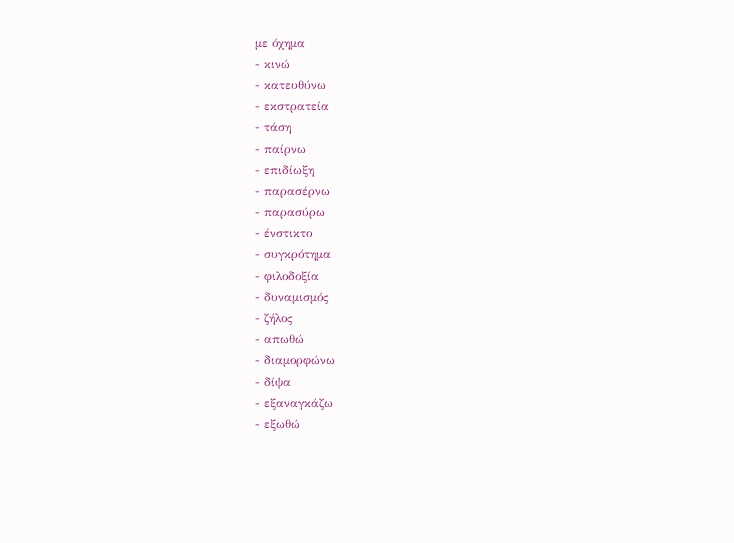με όχημα
- κινώ
- κατευθύνω
- εκστρατεία
- τάση
- παίρνω
- επιδίωξη
- παρασέρνω
- παρασύρω
- ένστικτο
- συγκρότημα
- φιλοδοξία
- δυναμισμός
- ζήλος
- απωθώ
- διαμορφώνω
- δίψα
- εξαναγκάζω
- εξωθώ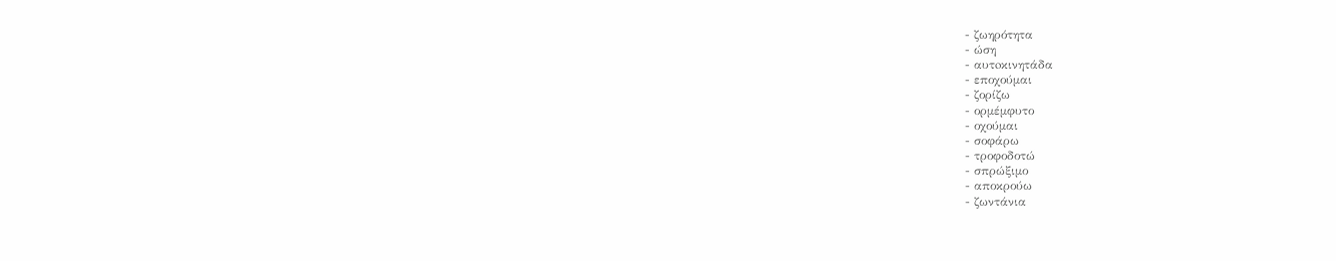- ζωηρότητα
- ώση
- αυτoκινητάδα
- εποχούμαι
- ζορίζω
- ορμέμφυτο
- οχούμαι
- σοφάρω
- τροφοδοτώ
- σπρώξιμο
- αποκρούω
- ζωντάνια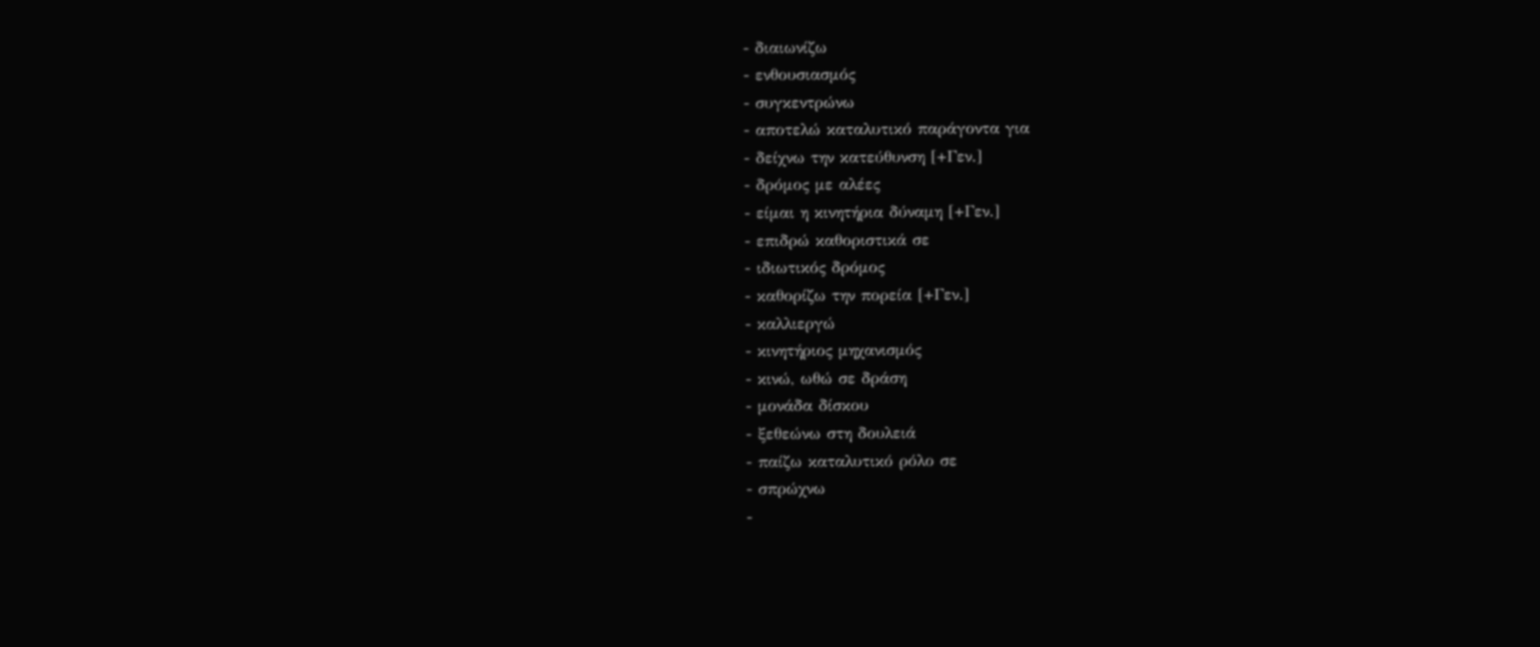- διαιωνίζω
- ενθουσιασμός
- συγκεντρώνω
- αποτελώ καταλυτικό παράγοντα για
- δείχνω την κατεύθυνση [+Γεν.]
- δρόμος με αλέες
- είμαι η κινητήρια δύναμη [+Γεν.]
- επιδρώ καθοριστικά σε
- ιδιωτικός δρόμος
- καθορίζω την πορεία [+Γεν.]
- καλλιεργώ
- κινητήριος μηχανισμός
- κινώ, ωθώ σε δράση
- μονάδα δίσκου
- ξεθεώνω στη δουλειά
- παίζω καταλυτικό ρόλο σε
- σπρώχνω
-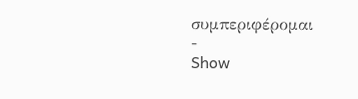συμπεριφέρομαι
-
Show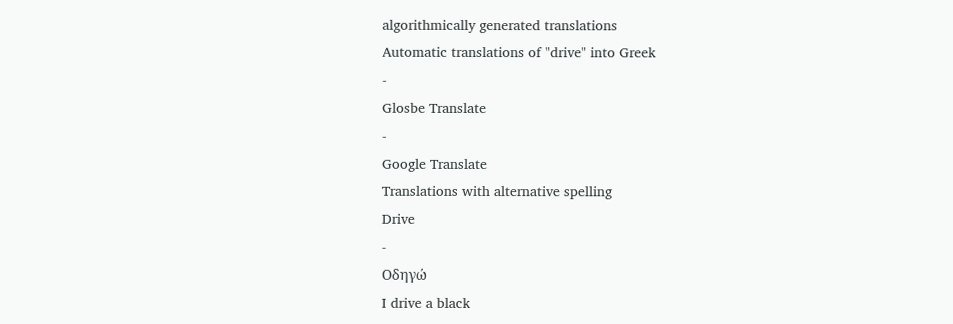algorithmically generated translations
Automatic translations of "drive" into Greek
-
Glosbe Translate
-
Google Translate
Translations with alternative spelling
Drive
-
Οδηγώ
I drive a black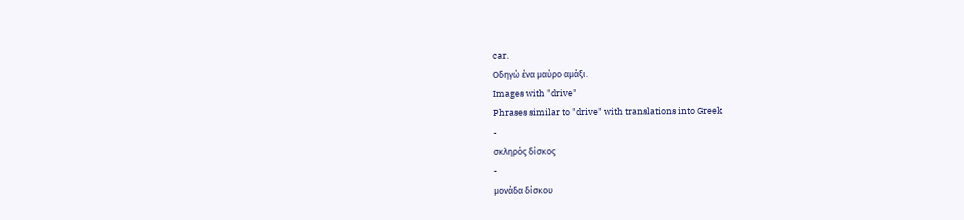car.
Οδηγώ ένα μαύρο αμάξι.
Images with "drive"
Phrases similar to "drive" with translations into Greek
-
σκληρός δίσκος
-
μονάδα δίσκου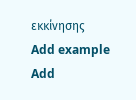εκκίνησης
Add example
Add